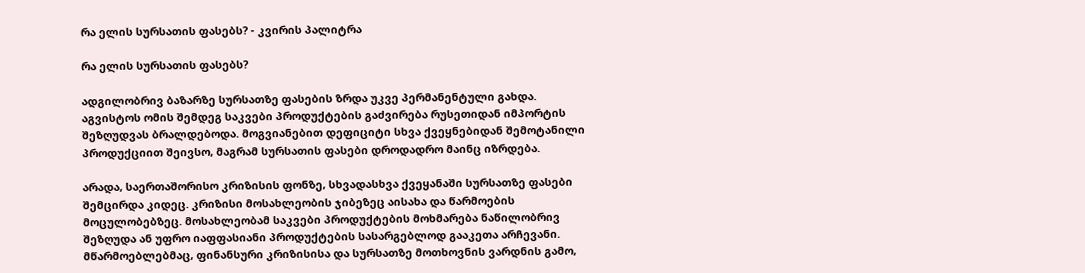რა ელის სურსათის ფასებს? - კვირის პალიტრა

რა ელის სურსათის ფასებს?

ადგილობრივ ბაზარზე სურსათზე ფასების ზრდა უკვე პერმანენტული გახდა. აგვისტოს ომის შემდეგ საკვები პროდუქტების გაძვირება რუსეთიდან იმპორტის შეზღუდვას ბრალდებოდა. მოგვიანებით დეფიციტი სხვა ქვეყნებიდან შემოტანილი პროდუქციით შეივსო, მაგრამ სურსათის ფასები დროდადრო მაინც იზრდება.

არადა, საერთაშორისო კრიზისის ფონზე, სხვადასხვა ქვეყანაში სურსათზე ფასები შემცირდა კიდეც. კრიზისი მოსახლეობის ჯიბეზეც აისახა და წარმოების მოცულობებზეც. მოსახლეობამ საკვები პროდუქტების მოხმარება ნაწილობრივ შეზღუდა ან უფრო იაფფასიანი პროდუქტების სასარგებლოდ გააკეთა არჩევანი. მწარმოებლებმაც, ფინანსური კრიზისისა და სურსათზე მოთხოვნის ვარდნის გამო,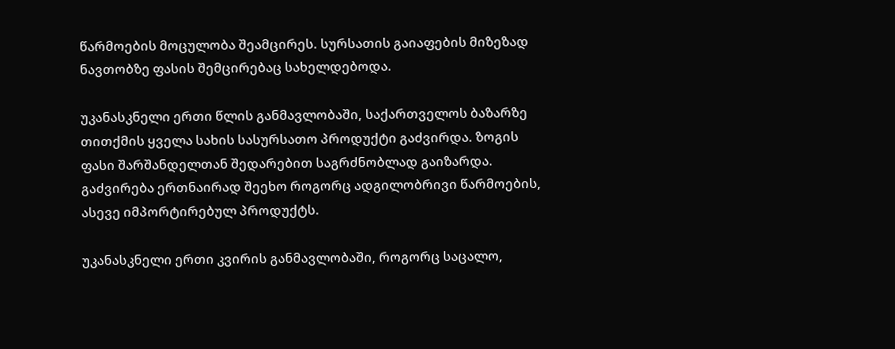წარმოების მოცულობა შეამცირეს. სურსათის გაიაფების მიზეზად ნავთობზე ფასის შემცირებაც სახელდებოდა.

უკანასკნელი ერთი წლის განმავლობაში, საქართველოს ბაზარზე თითქმის ყველა სახის სასურსათო პროდუქტი გაძვირდა. ზოგის ფასი შარშანდელთან შედარებით საგრძნობლად გაიზარდა. გაძვირება ერთნაირად შეეხო როგორც ადგილობრივი წარმოების, ასევე იმპორტირებულ პროდუქტს.

უკანასკნელი ერთი კვირის განმავლობაში, როგორც საცალო,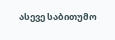ასევე საბითუმო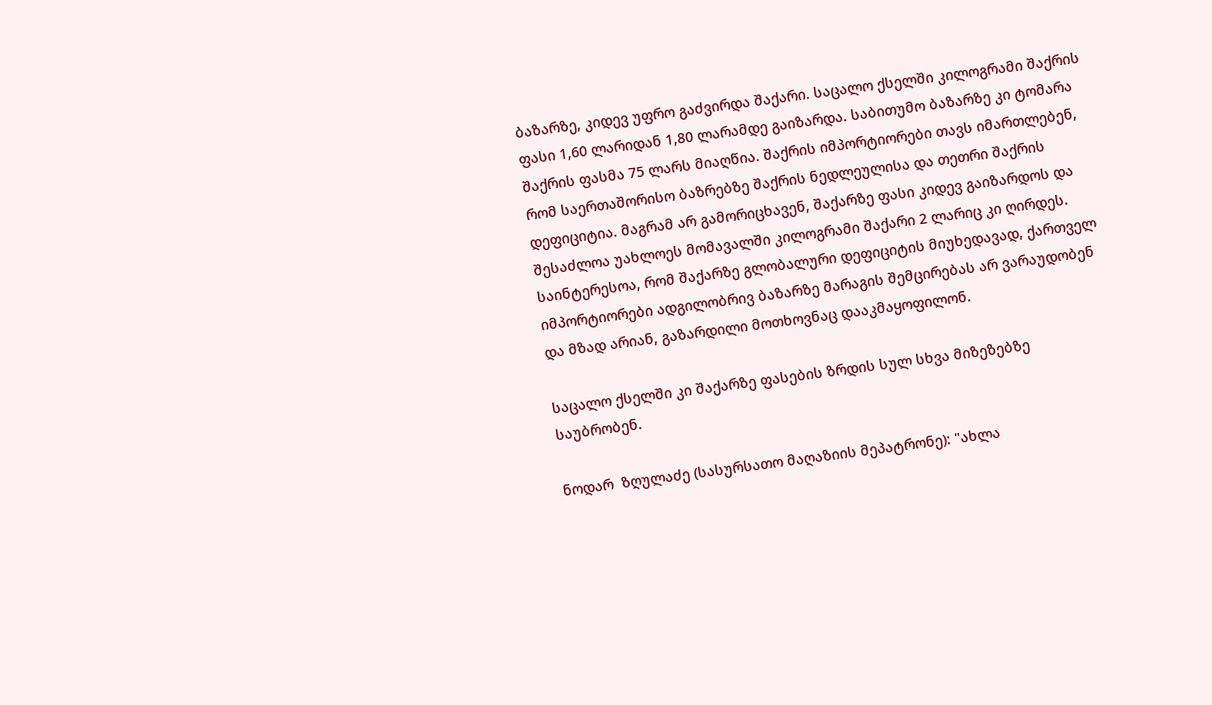ბაზარზე, კიდევ უფრო გაძვირდა შაქარი. საცალო ქსელში კილოგრამი შაქრის ფასი 1,60 ლარიდან 1,80 ლარამდე გაიზარდა. საბითუმო ბაზარზე კი ტომარა შაქრის ფასმა 75 ლარს მიაღწია. შაქრის იმპორტიორები თავს იმართლებენ, რომ საერთაშორისო ბაზრებზე შაქრის ნედლეულისა და თეთრი შაქრის დეფიციტია. მაგრამ არ გამორიცხავენ, შაქარზე ფასი კიდევ გაიზარდოს და შესაძლოა უახლოეს მომავალში კილოგრამი შაქარი 2 ლარიც კი ღირდეს. საინტერესოა, რომ შაქარზე გლობალური დეფიციტის მიუხედავად, ქართველ იმპორტიორები ადგილობრივ ბაზარზე მარაგის შემცირებას არ ვარაუდობენ და მზად არიან, გაზარდილი მოთხოვნაც დააკმაყოფილონ.

საცალო ქსელში კი შაქარზე ფასების ზრდის სულ სხვა მიზეზებზე საუბრობენ.

ნოდარ  ზღულაძე (სასურსათო მაღაზიის მეპატრონე): "ახლა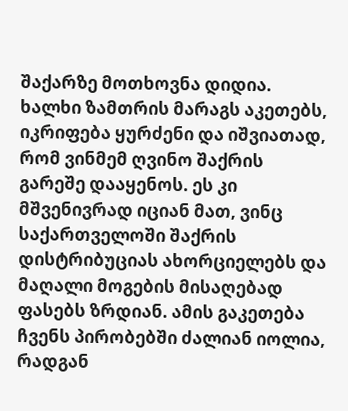შაქარზე მოთხოვნა დიდია. ხალხი ზამთრის მარაგს აკეთებს, იკრიფება ყურძენი და იშვიათად, რომ ვინმემ ღვინო შაქრის გარეშე დააყენოს. ეს კი მშვენივრად იციან მათ, ვინც საქართველოში შაქრის დისტრიბუციას ახორციელებს და მაღალი მოგების მისაღებად ფასებს ზრდიან. ამის გაკეთება ჩვენს პირობებში ძალიან იოლია, რადგან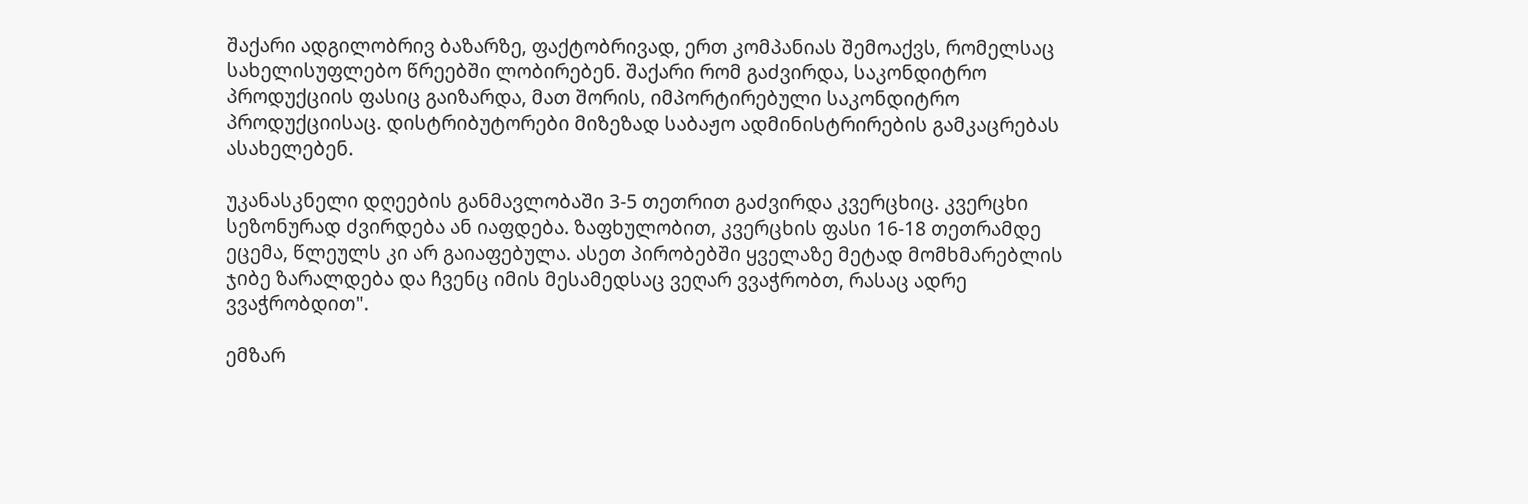შაქარი ადგილობრივ ბაზარზე, ფაქტობრივად, ერთ კომპანიას შემოაქვს, რომელსაც სახელისუფლებო წრეებში ლობირებენ. შაქარი რომ გაძვირდა, საკონდიტრო პროდუქციის ფასიც გაიზარდა, მათ შორის, იმპორტირებული საკონდიტრო პროდუქციისაც. დისტრიბუტორები მიზეზად საბაჟო ადმინისტრირების გამკაცრებას ასახელებენ.

უკანასკნელი დღეების განმავლობაში 3-5 თეთრით გაძვირდა კვერცხიც. კვერცხი სეზონურად ძვირდება ან იაფდება. ზაფხულობით, კვერცხის ფასი 16-18 თეთრამდე ეცემა, წლეულს კი არ გაიაფებულა. ასეთ პირობებში ყველაზე მეტად მომხმარებლის ჯიბე ზარალდება და ჩვენც იმის მესამედსაც ვეღარ ვვაჭრობთ, რასაც ადრე ვვაჭრობდით".

ემზარ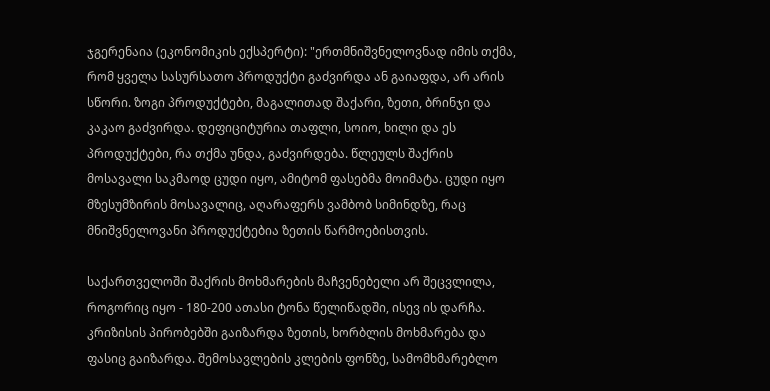ჯგერენაია (ეკონომიკის ექსპერტი): "ერთმნიშვნელოვნად იმის თქმა, რომ ყველა სასურსათო პროდუქტი გაძვირდა ან გაიაფდა, არ არის სწორი. ზოგი პროდუქტები, მაგალითად შაქარი, ზეთი, ბრინჯი და კაკაო გაძვირდა. დეფიციტურია თაფლი, სოიო, ხილი და ეს პროდუქტები, რა თქმა უნდა, გაძვირდება. წლეულს შაქრის მოსავალი საკმაოდ ცუდი იყო, ამიტომ ფასებმა მოიმატა. ცუდი იყო მზესუმზირის მოსავალიც, აღარაფერს ვამბობ სიმინდზე, რაც მნიშვნელოვანი პროდუქტებია ზეთის წარმოებისთვის.

საქართველოში შაქრის მოხმარების მაჩვენებელი არ შეცვლილა, როგორიც იყო - 180-200 ათასი ტონა წელიწადში, ისევ ის დარჩა. კრიზისის პირობებში გაიზარდა ზეთის, ხორბლის მოხმარება და ფასიც გაიზარდა. შემოსავლების კლების ფონზე, სამომხმარებლო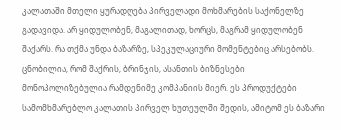კალათაში მთელი ყურადღება პირველადი მოხმარების საქონელზე გადავიდა. არ ყიდულობენ, მაგალითად, ხორცს, მაგრამ ყიდულობენ შაქარს. რა თქმა უნდა ბაზარზე, სპეკულაციური მომენტებიც არსებობს. ცნობილია, რომ შაქრის, ბრინჯის, ასანთის ბიზნესები მონოპოლიზებულია რამდენიმე კომპანიის მიერ. ეს პროდუქტები სამომხმარებლო კალათის პირველ ხუთეულში შედის, ამიტომ ეს ბაზარი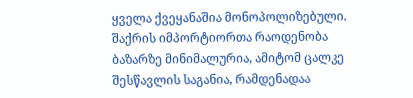ყველა ქვეყანაშია მონოპოლიზებული. შაქრის იმპორტიორთა რაოდენობა ბაზარზე მინიმალურია, ამიტომ ცალკე შესწავლის საგანია, რამდენადაა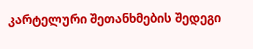კარტელური შეთანხმების შედეგი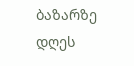ბაზარზე დღეს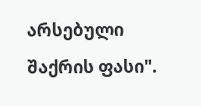არსებული შაქრის ფასი".